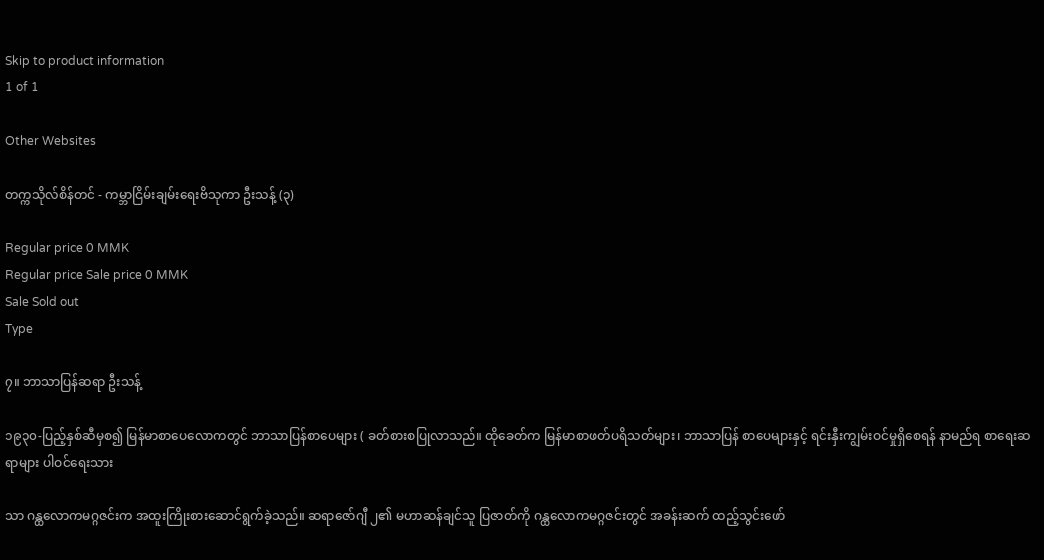Skip to product information
1 of 1

Other Websites

တက္ကသိုလ်စိန်တင် - ကမ္ဘာငြိမ်းချမ်းရေးဗိသုကာ ဦးသန့် (၃)

Regular price 0 MMK
Regular price Sale price 0 MMK
Sale Sold out
Type

၇။ ဘာသာပြန်ဆရာ ဦးသန့်

၁၉၃၀-ပြည့်နှစ်ဆီမှစ၍ မြန်မာစာပေလောကတွင် ဘာသာပြန်စာပေများ ( ခတ်စားစပြုလာသည်။ ထိုခေတ်က မြန်မာစာဖတ်ပရိသတ်များ၊ ဘာသာပြန် စာပေများနှင့် ရင်းနှီးကျွမ်းဝင်မှုရှိစေရန် နာမည်ရ စာရေးဆရာများ ပါဝင်ရေးသား

သာ ဂန္ထလောကမဂ္ဂဇင်းက အထူးကြိုးစားဆောင်ရွက်ခဲ့သည်။ ဆရာဇော်ဂျီ ၂၏ မဟာဆန်ချင်သူ ပြဇာတ်ကို ဂန္ထလောကမဂ္ဂဇင်းတွင် အခန်းဆက် ထည့်သွင်းဖော်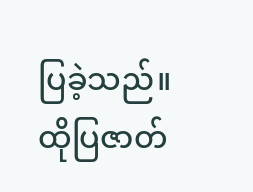ပြခဲ့သည်။ ထိုပြဇာတ်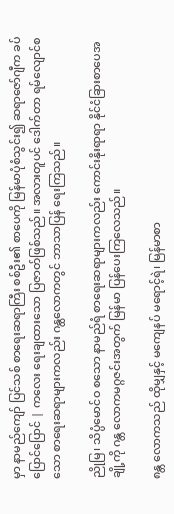မှာ နာမည်ကျော် ပြင်သစ် စာရေးဆရာကြီး စစ်ဦး၏ စာပေကို မြန်မာပုံစံသွင်း၍ ဆရာဇော်ဂျီက ခပ်ပြောင်ပြောင် | ကလေး ရေးချထားသော ပြဇာတ်ဖြစ်သည်။ အလားတူပင် ဒေါက်တာ ရမ်လျောင်စသော စာရေးဆရာများကလည်း ဂန္ထလောကတွင် ဘာသာပြန် ရေးကြသည်။

ညိုမြ၊ သိပ္ပံမောင်ဝ စသော နာမည်ရံ စာရေးဆရာများကလည်း ကောင်းနိုးရာရာ နိုင်ငံခြားစာပေအချို့ကို ဂန္တ လောကမဂ္ဂဇင်းအတွက် မြန်မာ ပြန်ပေးကြလေသည်။

၈န္တ လောကသည် ထိုမျှနှင့် မကျေနပ် မရောင့်ရဲ၊ မြန်မာစာ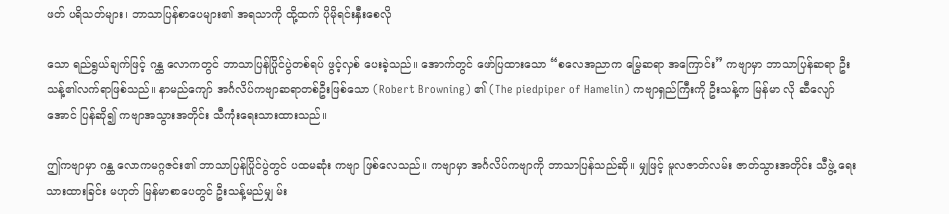ဖတ် ပရိသတ်များ၊ ဘာသာပြန်စာပေများ၏ အရသာကို ထို့ထက် ပိုမိုရင်းနှီးစေလို

သော ရည်ရွယ်ချက်ဖြင့် ဂန္ထ လောကတွင် ဘာသာပြန်ပြိုင်ပွဲတစ်ရပ် ဖွင့်လှစ် ပေးခဲ့သည်။ အောက်တွင် ဖော်ပြထားသော “စလေအညာက မြွေဆရာ အကြောင်း” ကဗျာမှာ ဘာသာပြန်ဆရာ ဦးသန့်၏လက်ရာဖြစ်သည်။ နာမည်ကျော် အင်္ဂလိပ်ကဗျာဆရာတစ်ဦးဖြစ်သော (Robert Browning) ၏ (The piedpiper of Hamelin) ကဗျာရှည်ကြီးကို ဦးသန့်က မြန်မာ လို ဆီလျော်အောင် ပြန်ဆို၍ ကဗျာအသွားအတိုင်း သီကုံးရေးသားထားသည်။

ဤကဗျာမှာ ဂန္ထ လောကမဂ္ဂဇင်း၏ ဘာသာပြန်ပြိုင်ပွဲတွင် ပထမဆုံး ကဗျာ ဖြစ်လေသည်။ ကဗျာမှာ အင်္ဂလိပ်ကဗျာကို ဘာသာပြန်သည်ဆို။ မျှဖြင့် မူလဇာတ်လမ်း ဇာတ်သွားအတိုင်း သီဖွဲ့ ရေးသားထားခြင်း မဟုတ် မြန်မာစာပေတွင် ဦးသန့်မည်မျှ မ်း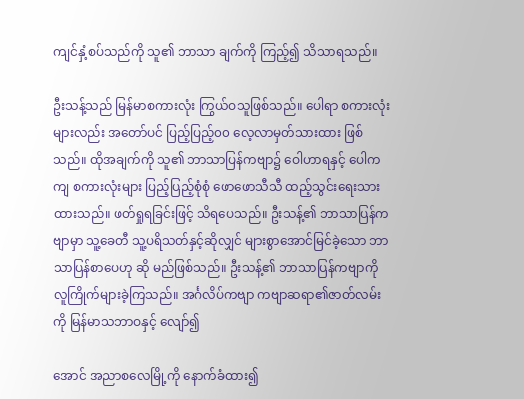ကျင်နှံ့စပ်သည်ကို သူ၏ ဘာသာ ချက်ကို ကြည့်၍ သိသာရသည်။

ဦးသန့်သည် မြန်မာစကားလုံး ကြွယ်ဝသူဖြစ်သည်။ ပေါရာ စကားလုံးများလည်း အတော်ပင် ပြည့်ပြည့်၀၀ လေ့လာမှတ်သားထား ဖြစ်သည်။ ထိုအချက်ကို သူ၏ ဘာသာပြန်ကဗျာ၌ ဝေါဟာရနှင့် ပေါကကျ စကားလုံးများ ပြည့်ပြည့်စုံစုံ ဖောဖောသီသီ ထည့်သွင်းရေးသားထားသည်။ ဖတ်ရှုရခြင်းဖြင့် သိရပေသည်။ ဦးသန့်၏ ဘာသာပြန်ကဗျာမှာ သူ့ခေတီ သူ့ပရိသတ်နှင့်ဆိုလျှင် များစွာအောင်မြင်ခဲ့သော ဘာသာပြန်စာပေဟု ဆို မည်ဖြစ်သည်။ ဦးသန့်၏ ဘာသာပြန်ကဗျာကို လူကြိုက်များခဲ့ကြသည်။ အင်္ဂလိပ်ကဗျာ ကဗျာဆရာ၏ဇာတ်လမ်းကို မြန်မာသဘာဝနှင့် လျော်၍

အောင် အညာစလေမြို့ကို နောက်ခံထား၍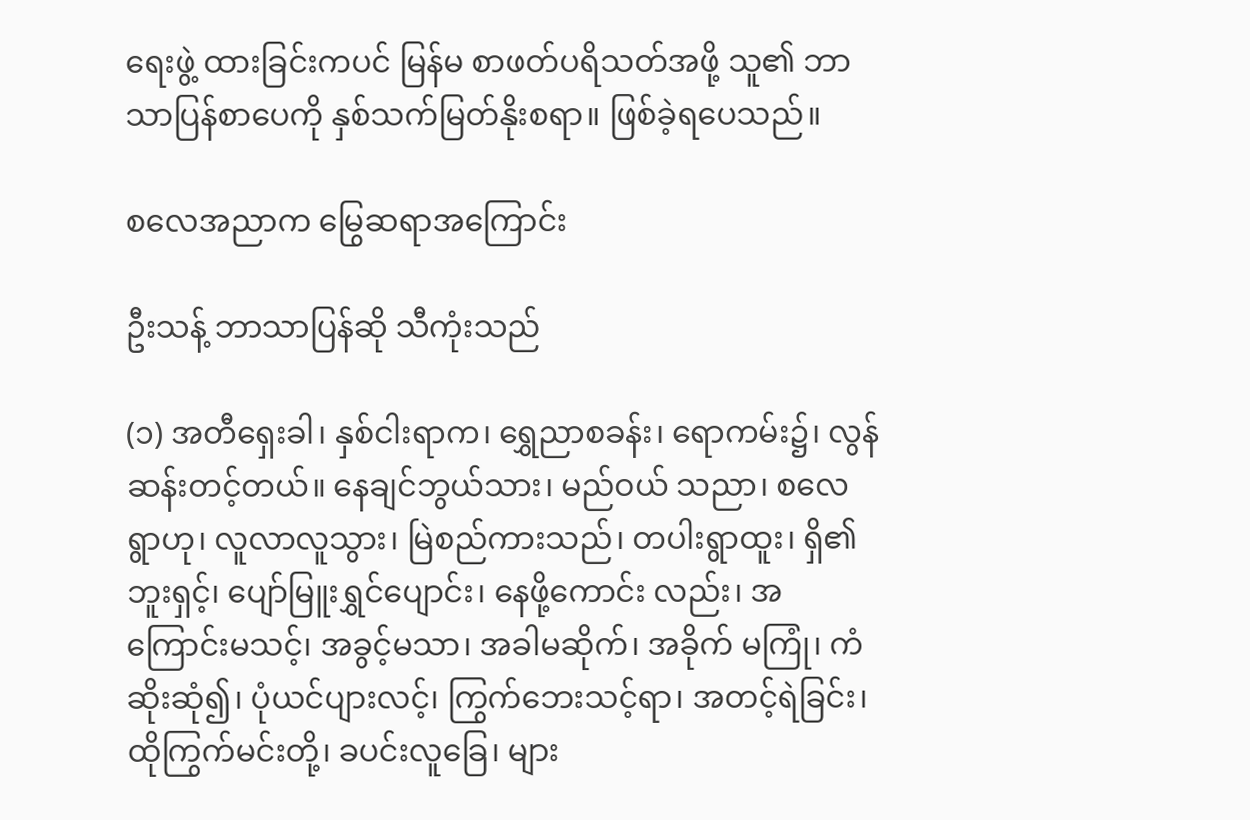ရေးဖွဲ့ ထားခြင်းကပင် မြန်မ စာဖတ်ပရိသတ်အဖို့ သူ၏ ဘာသာပြန်စာပေကို နှစ်သက်မြတ်နိုးစရာ။ ဖြစ်ခဲ့ရပေသည်။

စလေအညာက မြွေဆရာအကြောင်း

ဦးသန့် ဘာသာပြန်ဆို သီကုံးသည်

(၁) အတီရှေးခါ၊ နှစ်ငါးရာက၊ ရွှေညာစခန်း၊ ရောကမ်း၌၊ လွန်ဆန်းတင့်တယ်။ နေချင်ဘွယ်သား၊ မည်ဝယ် သညာ၊ စလေရွာဟု၊ လူလာလူသွား၊ မြဲစည်ကားသည်၊ တပါးရွာထူး၊ ရှိ၏ဘူးရှင့်၊ ပျော်မြူးရွှင်ပျောင်း၊ နေဖို့ကောင်း လည်း၊ အကြောင်းမသင့်၊ အခွင့်မသာ၊ အခါမဆိုက်၊ အခိုက် မကြုံ၊ ကံဆိုးဆုံ၍၊ ပုံယင်ပျားလင့်၊ ကြွက်ဘေးသင့်ရာ၊ အတင့်ရဲခြင်း၊ ထိုကြွက်မင်းတို့၊ ခပင်းလူခြေ၊ များ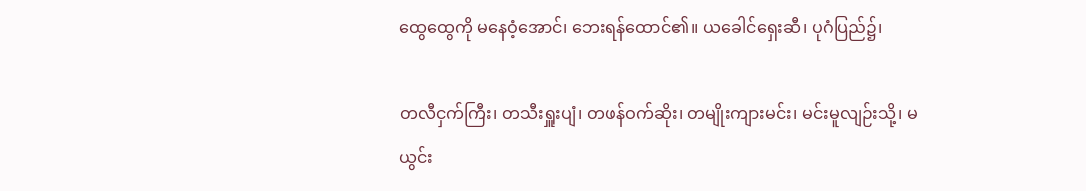ထွေထွေကို မနေဝံ့အောင်၊ ဘေးရန်ထောင်၏။ ယခေါင်ရှေးဆီ၊ ပုဂံပြည်၌၊

တလီငှက်ကြီး၊ တသီးရှူးပျံ၊ တဖန်ဝက်ဆိုး၊ တမျိုးကျားမင်း၊ မင်းမူလျဉ်းသို့၊ မယွင်း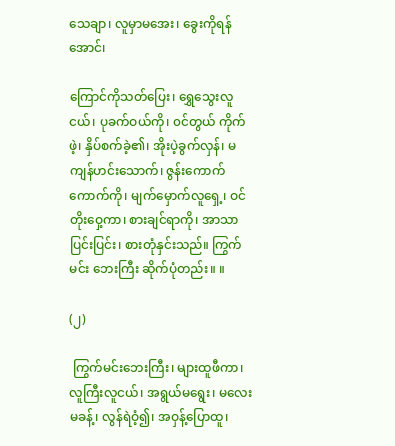သေချာ၊ လူမှာမအေး၊ ခွေးကိုရန်အောင်၊

ကြောင်ကိုသတ်ပြေး၊ ရွှေသွေးလူငယ်၊ ပုခက်ဝယ်ကို၊ ၀င်တွယ် ကိုက်ဖဲ့၊ နှိပ်စက်ခဲ့၏၊ အိုးပဲ့ခွက်လှန်၊ မကျန်ဟင်းသောက်၊ ဇွန်းကောက်ကောက်ကို၊ မျက်မှောက်လူရှေ့၊ ဝင်တိုးဝှေ့ကာ၊ စားချင်ရာကို၊ အာသာပြင်းပြင်း၊ စားတုံနှင်းသည်။ ကြွက်မင်း ဘေးကြီး ဆိုက်ပုံတည်း။ ။

(၂)

 ကြွက်မင်းဘေးကြီး၊ များထူဖီကာ၊ လူကြီးလူငယ်၊ အရွယ်မရွေး၊ မလေးမခန့်၊ လွန်ရဲဝံ့၍၊ အဝှန့်ပြောထူ၊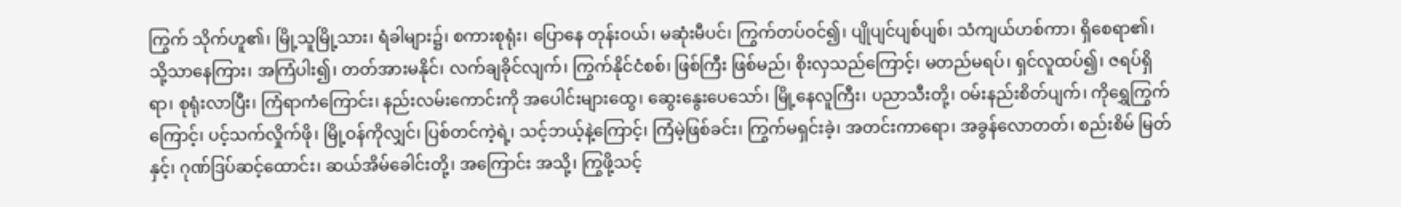ကြွက် သိုက်ဟူ၏၊ မြို့သူမြို့သား၊ ရံခါများ၌၊ စကားစုရုံး၊ ပြောနေ တုန်းဝယ်၊ မဆုံးမီပင်၊ ကြွက်တပ်ဝင်၍၊ ပျိုပျင်ပျစ်ပျစ်၊ သံကျယ်ဟစ်ကာ၊ ရှိစေရာ၏၊ သို့သာနေကြား၊ အကြံပါး၍၊ တတ်အားမနိုင်၊ လက်ချခိုင်လျက်၊ ကြွက်နိုင်ငံစစ်၊ ဖြစ်ကြီး ဖြစ်မည်၊ စိုးလှသည်ကြောင့်၊ မတည်မရပ်၊ ရှင်လူထပ်၍၊ ဇရပ်ရှိရာ၊ စုရုံးလာပြီး၊ ကြံရာကံကြောင်း၊ နည်းလမ်းကောင်းကို အပေါင်းများထွေ၊ ဆွေးနွေးပေသော်၊ မြို့နေလူကြီး၊ ပညာသီးတို့၊ ဝမ်းနည်းစိတ်ပျက်၊ ကိုရွှေကြွက်ကြောင့်၊ ပင့်သက်လှိုက်ဖို၊ မြို့ဝန်ကိုလျှင်၊ ပြစ်တင်ကဲ့ရဲ့၊ သင့်ဘယ့်နဲ့ကြောင့်၊ ကြံမဲ့ဖြစ်ခင်း၊ ကြွက်မရှင်းခဲ့၊ အတင်းကာရော၊ အခွန်လောတတ်၊ စည်းစိမ် မြတ်နှင့်၊ ဂုဏ်ဒြပ်ဆင့်ထောင်း၊ ဆယ်အိမ်ခေါင်းတို့၊ အကြောင်း အသို့၊ ကြွဖို့သင့်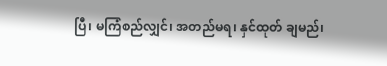ပြီ၊ မကြံစည်လျှင်၊ အတည်မရ၊ နှင်ထုတ် ချမည်၊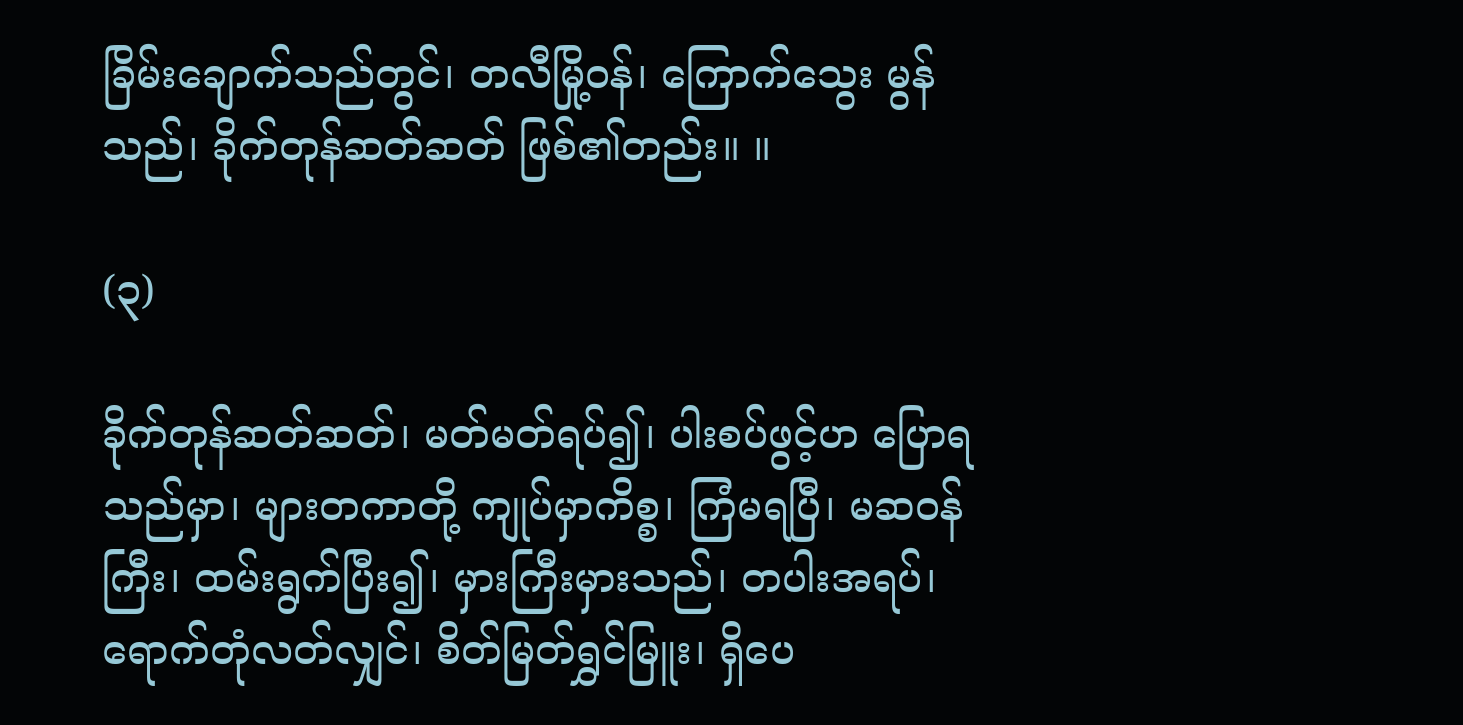ခြိမ်းချောက်သည်တွင်၊ တလီမြို့ဝန်၊ ကြောက်သွေး မွန်သည်၊ ခိုက်တုန်ဆတ်ဆတ် ဖြစ်၏တည်း။ ။

(၃)

ခိုက်တုန်ဆတ်ဆတ်၊ မတ်မတ်ရပ်၍၊ ပါးစပ်ဖွင့်ဟ ပြောရသည်မှာ၊ များတကာတို့ ကျုပ်မှာကိစ္စ၊ ကြံမရပြီ၊ မဆဝန်ကြီး၊ ထမ်းရွက်ပြီး၍၊ မှားကြီးမှားသည်၊ တပါးအရပ်၊ ရောက်တုံလတ်လျှင်၊ စိတ်မြတ်ရွှင်မြူး၊ ရှိပေ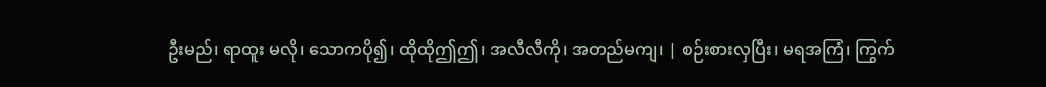ဦးမည်၊ ရာထူး မလို၊ သောကပို၍၊ ထိုထိုဤဤ၊ အလီလီကို၊ အတည်မကျ၊ | စဉ်းစားလှပြီး၊ မရအကြံ၊ ကြွက်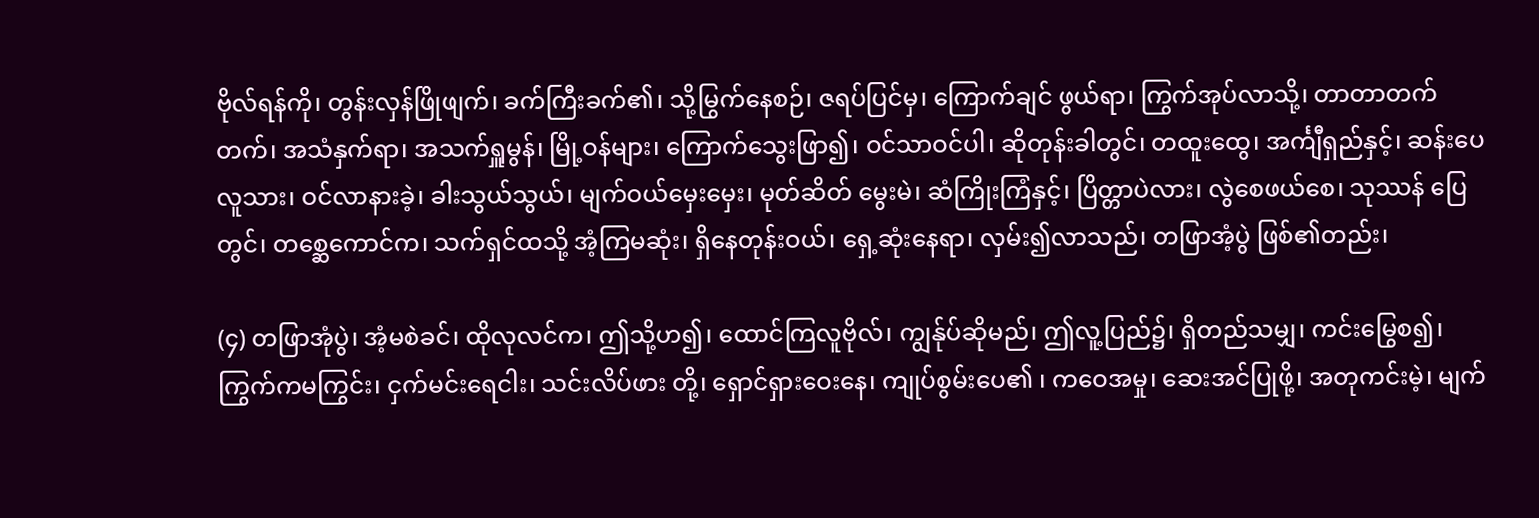ဗိုလ်ရန်ကို၊ တွန်းလှန်ဖြိုဖျက်၊ ခက်ကြီးခက်၏၊ သို့မြွက်နေစဉ်၊ ဇရပ်ပြင်မှ၊ ကြောက်ချင် ဖွယ်ရာ၊ ကြွက်အုပ်လာသို့၊ တာတာတက်တက်၊ အသံနှက်ရာ၊ အသက်ရှူမွန်၊ မြို့ဝန်များ၊ ကြောက်သွေးဖြာ၍၊ ဝင်သာဝင်ပါ၊ ဆိုတုန်းခါတွင်၊ တထူးထွေ၊ အင်္ကျီရှည်နှင့်၊ ဆန်းပေလူသား၊ ဝင်လာနားခဲ့၊ ခါးသွယ်သွယ်၊ မျက်ဝယ်မှေးမှေး၊ မုတ်ဆိတ် မွေးမဲ၊ ဆံကြိုးကြံနှင့်၊ ပြိတ္တာပဲလား၊ လွဲစေဖယ်စေ၊ သုဿန် ပြေတွင်၊ တစ္ဆေကောင်က၊ သက်ရှင်ထသို့ အံ့ကြမဆုံး၊ ရှိနေတုန်းဝယ်၊ ရှေ့ဆုံးနေရာ၊ လှမ်း၍လာသည်၊ တဖြာအံ့ပွဲ ဖြစ်၏တည်း၊

(၄) တဖြာအုံပွဲ၊ အံ့မစဲခင်၊ ထိုလုလင်က၊ ဤသို့ဟ၍၊ ထောင်ကြလူဗိုလ်၊ ကျွန်ုပ်ဆိုမည်၊ ဤလူ့ပြည်၌၊ ရှိတည်သမျှ၊ ကင်းမြွေစ၍၊ ကြွက်ကမကြွင်း၊ ငှက်မင်းရေငါး၊ သင်းလိပ်ဖား တို့၊ ရှောင်ရှားဝေးနေ၊ ကျုပ်စွမ်းပေ၏ ၊ ကဝေအမှု၊ ဆေးအင်ပြုဖို့၊ အတုကင်းမဲ့၊ မျက်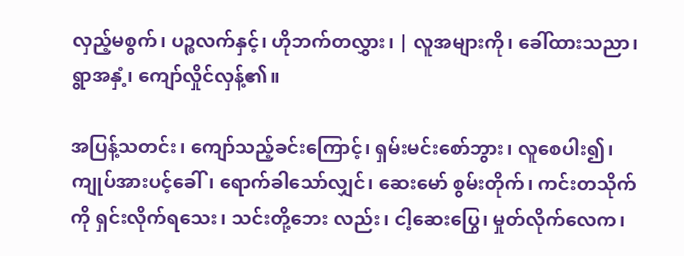လှည့်မစွက်၊ ပဉ္စလက်နှင့်၊ ဟိုဘက်တလွှား၊ | လူအများကို၊ ခေါ်ထားသညာ၊ ရွာအနှံ့၊ ကျော်လှိုင်လှန့်၏။

အပြန့်သတင်း၊ ကျော်သည့်ခင်းကြောင့်၊ ရှမ်းမင်းစော်ဘွား၊ လူစေပါး၍၊ ကျုပ်အားပင့်ခေါ်၊ ရောက်ခါသော်လျှင်၊ ဆေးမော် စွမ်းတိုက်၊ ကင်းတသိုက်ကို ရှင်းလိုက်ရသေး၊ သင်းတို့ဘေး လည်း၊ ငါ့ဆေးပြွေ၊ မှုတ်လိုက်လေက၊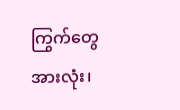ကြွက်တွေအားလုံး၊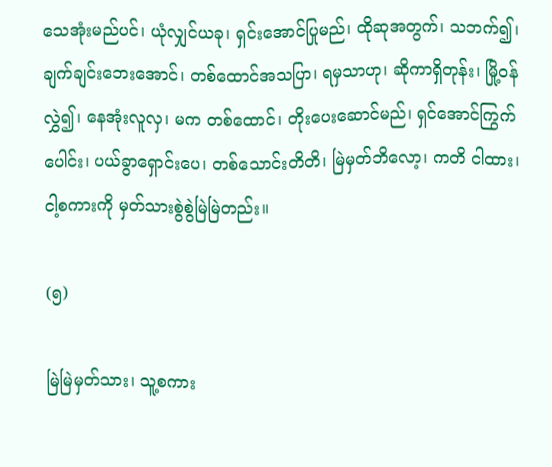သေအုံးမည်ပင်၊ ယုံလျှင်ယခု၊ ရှင်းအောင်ပြုမည်၊ ထိုဆုအတွက်၊ သဘက်၍၊ ချက်ချင်းဘေးအောင်၊ တစ်ထောင်အသပြာ၊ ရမှသာဟု၊ ဆိုကာရှိတုန်း၊ မြို့ဝန်လွှဲ၍၊ နေအုံးလူလှ၊ မက တစ်ထောင်၊ တိုးပေးဆောင်မည်၊ ရှင်အောင်ကြွက်ပေါင်း၊ ပယ်ခွာရှောင်းပေ၊ တစ်သောင်းတိတိ၊ မြဲမှတ်ဘိလော့၊ ကတိ ငါထား၊ ငါ့စကားကို မှတ်သားစွဲစွဲမြဲမြဲတည်း။

(၅)

မြဲမြဲမှတ်သား၊ သူ့စကား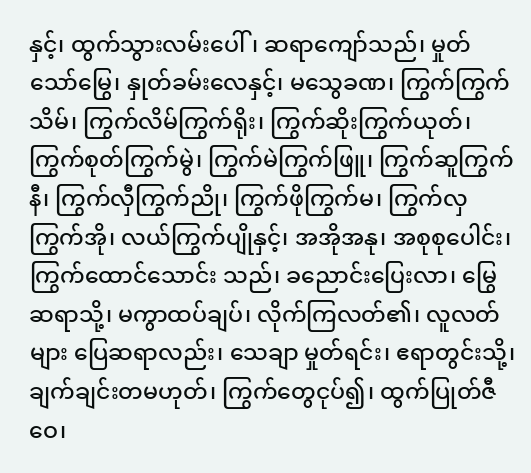နှင့်၊ ထွက်သွားလမ်းပေါ်၊ ဆရာကျော်သည်၊ မှုတ်သော်မြွေ၊ နှုတ်ခမ်းလေနှင့်၊ မသွေခဏ၊ ကြွက်ကြွက်သိမ်၊ ကြွက်လိမ်ကြွက်ရိုး၊ ကြွက်ဆိုးကြွက်ယုတ်၊ ကြွက်စုတ်ကြွက်မွဲ၊ ကြွက်မဲကြွက်ဖြူ၊ ကြွက်ဆူကြွက်နီ၊ ကြွက်လှီကြွက်ညို၊ ကြွက်ဖိုကြွက်မ၊ ကြွက်လှကြွက်အို၊ လယ်ကြွက်ပျိုနှင့်၊ အအိုအနု၊ အစုစုပေါင်း၊ ကြွက်ထောင်သောင်း သည်၊ ခညောင်းပြေးလာ၊ မြွေဆရာသို့၊ မကွာထပ်ချပ်၊ လိုက်ကြလတ်၏၊ လူလတ်များ ပြေဆရာလည်း၊ သေချာ မှုတ်ရင်း၊ ဧရာတွင်းသို့၊ ချက်ချင်းတမဟုတ်၊ ကြွက်တွေငုပ်၍၊ ထွက်ပြုတ်ဇီဝေ၊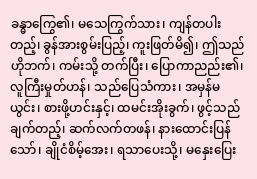ခန္ဓာကြွေ၏၊ မသေကြွက်သား၊ ကျန်တပါး တည့်၊ ခွန်အားစွမ်းပြည့်၊ ကူးဖြတ်မိ၍၊ ဤသည်ဟိုဘက်၊ ကမ်းသို့ တက်ပြီး၊ ပြောကာညည်း၏၊ လူကြီးမှုတ်ဟန်၊ သည်ပြေသံကား၊ အမှန်မယွင်း၊ စားဖို့ဟင်းနှင့်၊ ထမင်းအိုးခွက်၊ ဖွင့်သည်ချက်တည့်၊ ဆက်လက်တဖန်၊ နားထောင်းပြန်သော်၊ ချိုငံစိမ့်အေး၊ ရသာပေးသို့၊ မနှေးပြေး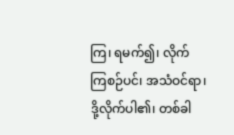ကြ၊ ရမက်၍၊ လိုက်ကြစဉ်ပင်၊ အသံဝင်ရာ၊ ဒို့လိုက်ပါ၏၊ တစ်ခါ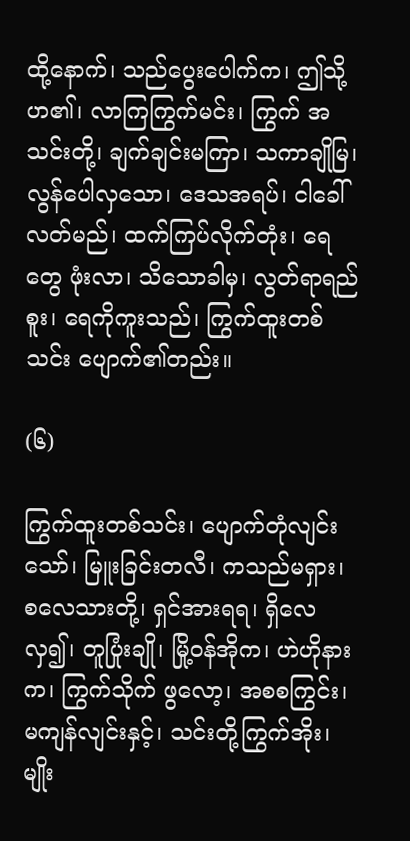ထို့နောက်၊ သည်ပွေးပေါက်က၊ ဤသို့ဟ၏၊ လာကြကြွက်မင်း၊ ကြွက် အသင်းတို့၊ ချက်ချင်းမကြာ၊ သကာချိုမြ၊ လွန်ပေါလှသော၊ ဒေသအရပ်၊ ငါခေါ်လတ်မည်၊ ထက်ကြပ်လိုက်တုံး၊ ရေတွေ ဖုံးလာ၊ သိသောခါမှ၊ လွတ်ရာရည်စူး၊ ရေကိုကူးသည်၊ ကြွက်ထူးတစ်သင်း ပျောက်၏တည်း။

(၆)

ကြွက်ထူးတစ်သင်း၊ ပျောက်တုံလျင်းသော်၊ မြူးခြင်းတလီ၊ ကသည်မရှား၊ စလေသားတို့၊ ရှင်အားရရ၊ ရှိလေလှ၍၊ တူပြုံးချို၊ မြို့ဝန်အိုက၊ ဟဲဟိုနားက၊ ကြွက်သိုက် ဖွလော့၊ အစစကြွင်း၊ မကျန်လျင်းနှင့်၊ သင်းတို့ကြွက်အိုး၊ မျိုး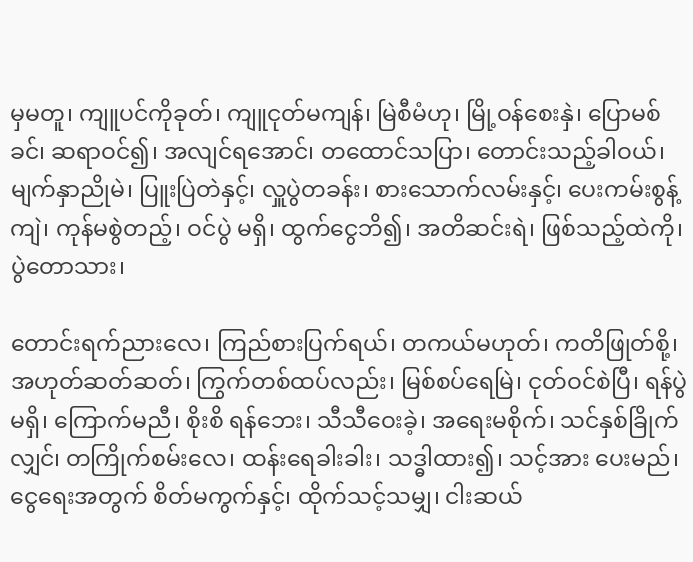မှမတူ၊ ကျူပင်ကိုခုတ်၊ ကျူငုတ်မကျန်၊ မြဲစီမံဟု၊ မြို့ဝန်စေးနှဲ၊ ပြောမစ်ခင်၊ ဆရာဝင်၍၊ အလျင်ရအောင်၊ တထောင်သပြာ၊ တောင်းသည့်ခါဝယ်၊ မျက်နှာညိုမဲ၊ ပြူးပြဲတဲနှင့်၊ လှူပွဲတခန်း၊ စားသောက်လမ်းနှင့်၊ ပေးကမ်းစွန့်ကျဲ၊ ကုန်မစွဲတည့်၊ ဝင်ပွဲ မရှိ၊ ထွက်ငွေဘိ၍၊ အတိဆင်းရဲ၊ ဖြစ်သည့်ထဲကို၊ ပွဲတောသား၊

တောင်းရက်ညားလေ၊ ကြည်စားပြက်ရယ်၊ တကယ်မဟုတ်၊ ကတိဖြုတ်စို့၊ အဟုတ်ဆတ်ဆတ်၊ ကြွက်တစ်ထပ်လည်း၊ မြစ်စပ်ရေမြဲ၊ ငုတ်ဝင်စဲပြီ၊ ရန်ပွဲမရှိ၊ ကြောက်မညီ၊ စိုးစိ ရန်ဘေး၊ သီသီဝေးခဲ့၊ အရေးမစိုက်၊ သင်နှစ်ခြိုက်လျှင်၊ တကြိုက်စမ်းလေ၊ ထန်းရေခါးခါး၊ သဒ္ဓါထား၍၊ သင့်အား ပေးမည်၊ ငွေရေးအတွက် စိတ်မကွက်နှင့်၊ ထိုက်သင့်သမျှ၊ ငါးဆယ်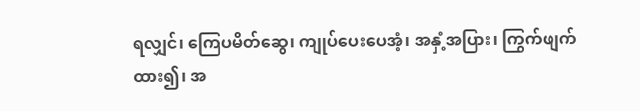ရလျှင်၊ ကြေပမိတ်ဆွေ၊ ကျုပ်ပေးပေအံ့၊ အနှံ့အပြား၊ ကြွက်ဖျက်ထား၍၊ အ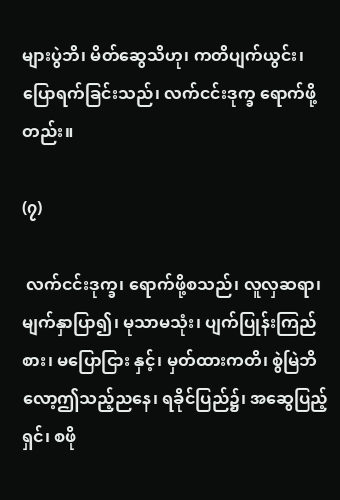များပွဲဘိ၊ မိတ်ဆွေသိဟု၊ ကတိပျက်ယွင်း၊ ပြောရက်ခြင်းသည်၊ လက်ငင်းဒုက္ခ ရောက်ဖို့တည်း။

(၇)

 လက်ငင်းဒုက္ခ၊ ရောက်ဖို့စသည်၊ လူလှဆရာ၊ မျက်နှာပြာ၍၊ မုသာမသုံး၊ ပျက်ပြုန်းကြည်စား၊ မပြောငြား နှင့်၊ မှတ်ထားကတိ၊ စွဲမြဲဘိလော့ဤသည့်ညနေ၊ ရခိုင်ပြည်၌၊ အဆွေပြည့်ရှင်၊ စဖို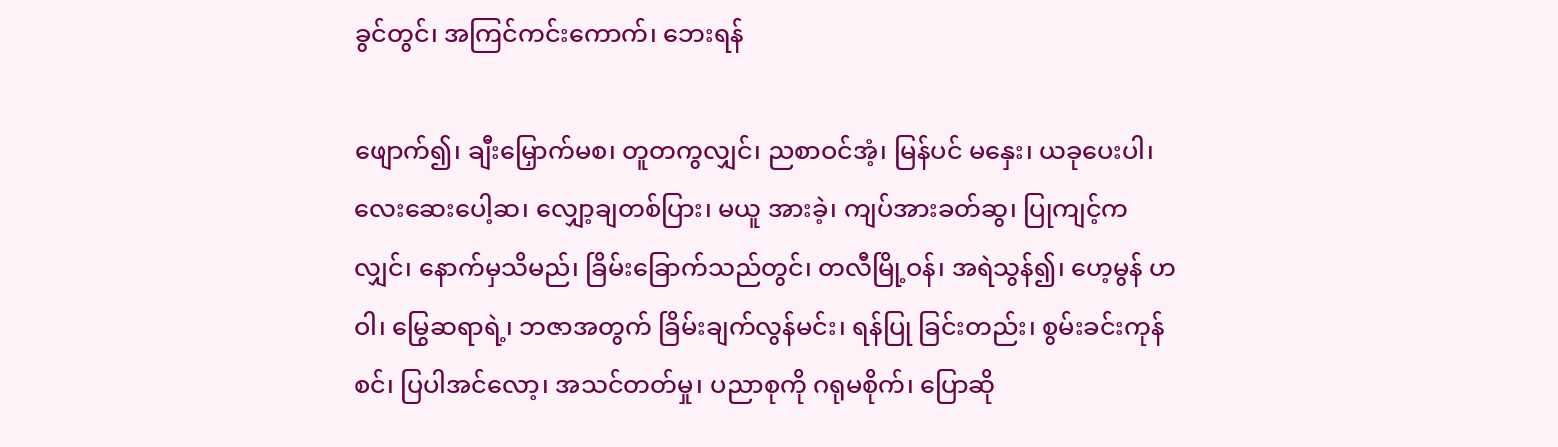ခွင်တွင်၊ အကြင်ကင်းကောက်၊ ဘေးရန်

ဖျောက်၍၊ ချီးမြှောက်မစ၊ တူတကွလျှင်၊ ညစာဝင်အံ့၊ မြန်ပင် မနှေး၊ ယခုပေးပါ၊ လေးဆေးပေါ့ဆ၊ လျှော့ချတစ်ပြား၊ မယူ အားခဲ့၊ ကျပ်အားခတ်ဆွ၊ ပြုကျင့်ကလျှင်၊ နောက်မှသိမည်၊ ခြိမ်းခြောက်သည်တွင်၊ တလီမြို့ဝန်၊ အရဲသွန်၍၊ ဟေ့မွန် ဟဝါ၊ မြွေဆရာရဲ့၊ ဘဇာအတွက် ခြိမ်းချက်လွန်မင်း၊ ရန်ပြု ခြင်းတည်း၊ စွမ်းခင်းကုန်စင်၊ ပြပါအင်လော့၊ အသင်တတ်မှု၊ ပညာစုကို ဂရုမစိုက်၊ ပြောဆို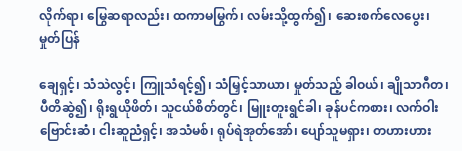လိုက်ရာ၊ မြွေဆရာလည်း၊ ထကာမမြွက်၊ လမ်းသို့ထွက်၍၊ ဆေးစက်လေပွေး၊ မှုတ်ပြန်

ချေရှင့်၊ သံသဲလွင့်၊ ကြူသံရင့်၍၊ သံမြှင့်သာယာ၊ မှုတ်သည့် ခါဝယ်၊ ချိုသာဂီတ၊ ပီတိဆွဲ၍၊ ရိုးရွယိုဖိတ်၊ သူငယ်စိတ်တွင်၊ မြူးတူးရွင်ခါ၊ ခုန်ပင်ကစား၊ လက်ဝါးဗြောင်းဆံ၊ ငါးဆူညံရှင့်၊ အသံမစ်၊ ရုပ်ရဲအုတ်အော်၊ ပျော်သူမရှား၊ တဟားဟား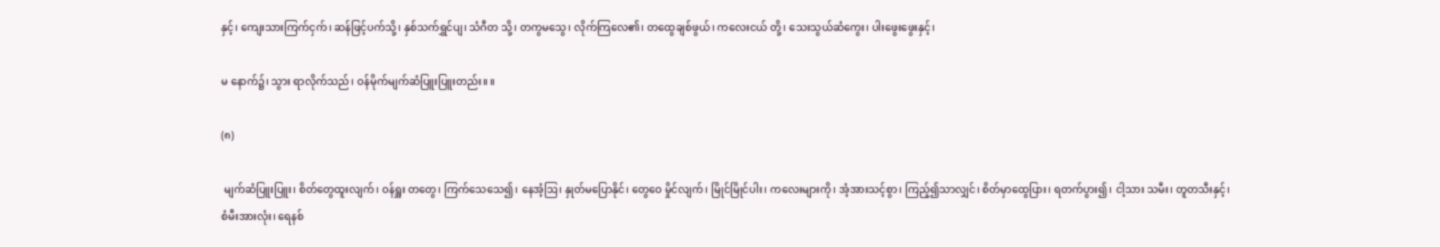နှင့်၊ ကျေးသားကြက်ငှက်၊ ဆန်ဖြင့်ပက်သို့၊ နှစ်သက်ရွှင်ပျ၊ သံဂီတ သို့၊ တကွမသွေ၊ လိုက်ကြလေ၏၊ တထွေချစ်ဖွယ်၊ ကလေးငယ် တို့၊ သေးသွယ်ဆံကွေး၊ ပါးဖွေးဖွေးနှင့်၊

မ နောက်၌၊ သွား ရာလိုက်သည်၊ ဝန်မိုက်မျက်ဆံပြူးပြူးတည်း။ ။

(၈)

 မျက်ဆံပြူးပြူး၊ စိတ်တွေထူးလျက်၊ ဝန်ရှူး တတွေ၊ ကြက်သေသေ၍၊ နေအံ့ဩ၊ နှုတ်မပြောနိုင်၊ တွေဝေ မှိုင်လျက်၊ မြိုင်မြိုင်ပါး၊ ကလေးများကို၊ အံ့အားသင့်စွာ၊ ကြည့်၍သာလျှင်၊ စိတ်မှာထွေပြား၊ ရတက်ပွား၍၊ ငါ့သား သမီး၊ တူတသီးနှင့်၊ စံမီးအားလုံး၊ ရေနစ်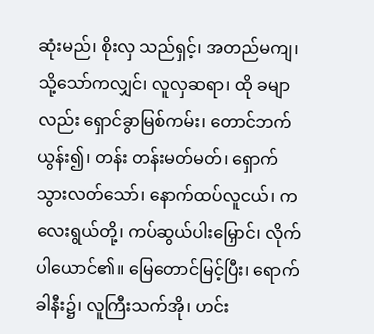ဆုံးမည်၊ စိုးလှ သည်ရှင့်၊ အတည်မကျ၊ သို့သော်ကလျှင်၊ လူလှဆရာ၊ ထို ခမျာလည်း ရှောင်ခွာမြစ်ကမ်း၊ တောင်ဘက်ယွန်း၍၊ တန်း တန်းမတ်မတ်၊ ရှောက်သွားလတ်သော်၊ နောက်ထပ်လူငယ်၊ ကလေးရွယ်တို့၊ ကပ်ဆွယ်ပါးမြှောင်၊ လိုက်ပါယောင်၏။ မြေတောင်မြင့်ပြီး၊ ရောက်ခါနီး၌၊ လူကြီးသက်အို၊ ဟင်း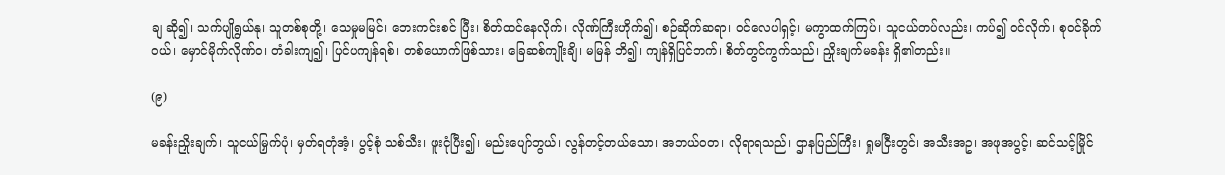ချ ဆို၍၊ သက်ပျိုရွယ်နု၊ သူတစ်စုတို့၊ သေမှုမမြင်၊ ဘေးကင်းစင် ပြီး၊ စိတ်ထင်နေလိုက်၊ လိုဏ်ကြီးဟိုက်၍၊ စဉ်ဆိုက်ဆရာ၊ ဝင်လေပါရှင့်၊ မကွာထက်ကြပ်၊ သူငယ်တပ်လည်း၊ ကပ်၍ ဝင်လိုက်၊ စုဝင်ခိုက်ဝယ်၊ မှောင်မိုက်လိုဏ်ဝ၊ တံခါးကျ၍၊ ပြင်ပကျန်ရစ်၊ တစ်ယောက်ဖြစ်သား၊ ခြေဆစ်ကျိုးချိ၊ မမြန် ဘိ၍၊ ကျန်ရှိပြင်ဘက်၊ စိတ်တွင်ကွက်သည်၊ ညှိုးချက်မခန်း ရှိ၏တည်း။

(၉)

မခန်းညှိုးချက်၊ သူငယ်မြှက်ပုံ၊ မှတ်ရတုံအံ့၊ ပွင့်စုံ သစ်သီး၊ ဖူးငုံပြီး၍၊ မည်းပျော်ဘွယ်၊ လွန်တင့်တယ်သော၊ အဘယ်ဝတ၊ လိုရာရသည်၊ ဌာနပြည်ကြီး၊ ရှုမငြီးတွင်၊ အသီးအဥ၊ အဖုအပွင့်၊ ဆင်သင့်မြိုင်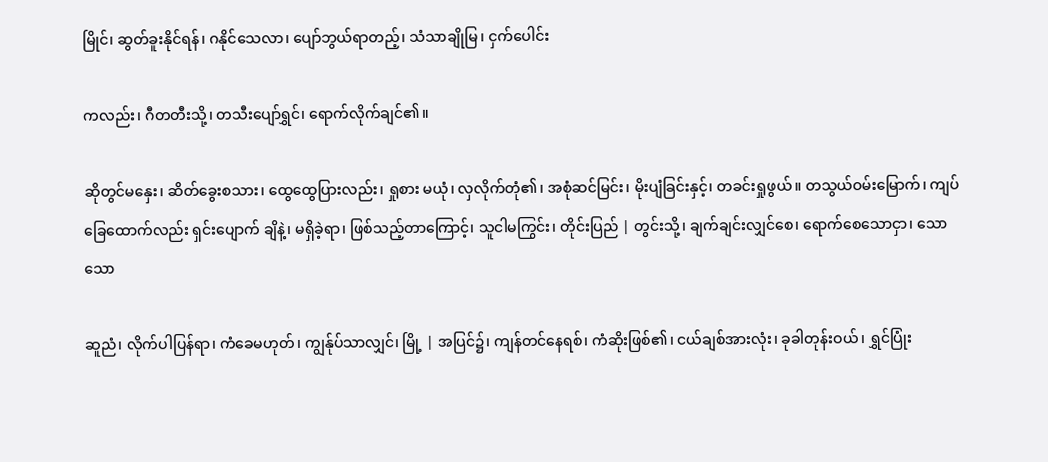မြိုင်၊ ဆွတ်ခူးနိုင်ရန်၊ ဂနိုင်သေလာ၊ ပျော်ဘွယ်ရာတည့်၊ သံသာချိုမြ၊ ငှက်ပေါင်း

ကလည်း၊ ဂီတတီးသို့၊ တသီးပျော်ရွှင်၊ ရောက်လိုက်ချင်၏။

ဆိုတွင်မနှေး၊ ဆိတ်ခွေးစသား၊ ထွေထွေပြားလည်း၊ ရှုစား မယုံ၊ လှလိုက်တုံ၏၊ အစုံဆင်မြင်း၊ မိုးပျံခြင်းနှင့်၊ တခင်းရှုဖွယ်။ တသွယ်ဝမ်းမြောက်၊ ကျပ်ခြေထောက်လည်း ရှင်းပျောက် ချိနဲ့၊ မရှိခဲ့ရာ၊ ဖြစ်သည့်တာကြောင့်၊ သူငါမကြွင်း၊ တိုင်းပြည် | တွင်းသို့၊ ချက်ချင်းလျှင်စေ၊ ရောက်စေသောငှာ၊ သောသော

ဆူညံ၊ လိုက်ပါပြန်ရာ၊ ကံခေမဟုတ်၊ ကျွန်ုပ်သာလျှင်၊ မြို့ | အပြင်၌၊ ကျန်တင်နေရစ်၊ ကံဆိုးဖြစ်၏၊ ငယ်ချစ်အားလုံး၊ ခုခါတုန်းဝယ်၊ ရွှင်ပြုံး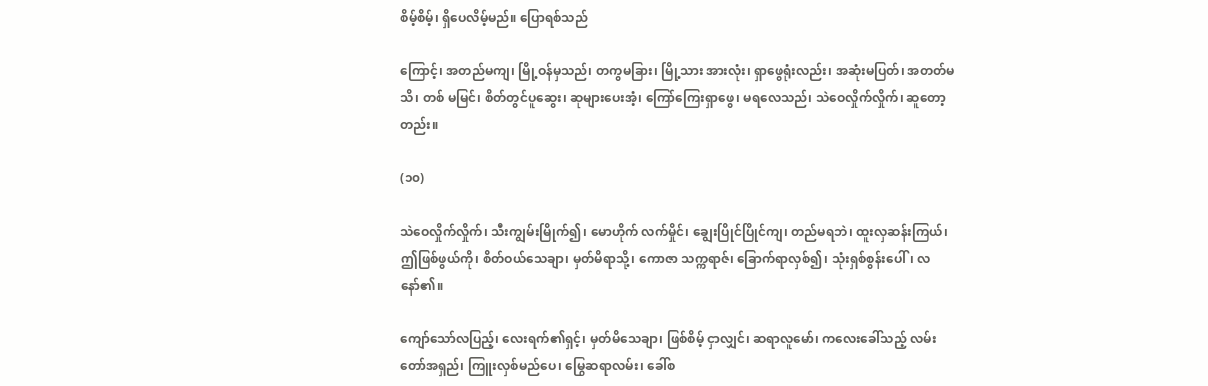စိမ့်စိမ့်၊ ရှိပေလိမ့်မည်။ ပြောရစ်သည်

ကြောင့်၊ အတည်မကျ၊ မြို့ဝန်မှသည်၊ တကွမခြား၊ မြို့သား အားလုံး၊ ရှာဖွေရုံးလည်း၊ အဆုံးမပြတ်၊ အတတ်မသိ၊ တစ် မမြင်၊ စိတ်တွင်ပူဆွေး၊ ဆုများပေးအံ့၊ ကြော်ကြေးရှာဖွေ၊ မရလေသည်၊ သဲဝေလှိုက်လှိုက်၊ ဆူတော့တည်း။

(၁၀)

သဲဝေလှိုက်လှိုက်၊ သီးကျွမ်းမြိုက်၍၊ မောဟိုက် လက်မှိုင်၊ ချွေးပြိုင်ပြိုင်ကျ၊ တည်မရဘဲ၊ ထူးလှဆန်းကြယ်၊ ဤဖြစ်ဖွယ်ကို၊ စိတ်ဝယ်သေချာ၊ မှတ်မိရာသို့၊ ကောဇာ သက္ကရာဇ်၊ ခြောက်ရာလှစ်၍၊ သုံးရှစ်စွန်းပေါ်၊ လနော်၏။

ကျော်သော်လပြည့်၊ လေးရက်၏ရှင့်၊ မှတ်မိသေချာ၊ ဖြစ်စိမ့် ငှာလျှင်၊ ဆရာလူမော်၊ ကလေးခေါ်သည့် လမ်းတော်အရှည်၊ ကြူးလှစ်မည်ပေ၊ မြွေဆရာလမ်း၊ ခေါ်စ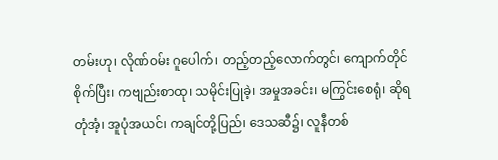တမ်းဟု၊ လိုဏ်ဝမ်း ဂူပေါက်၊ တည့်တည့်လောက်တွင်၊ ကျောက်တိုင်စိုက်ပြီး၊ ကဗျည်းစာထု၊ သမိုင်းပြုခဲ့၊ အမှုအခင်း၊ မကြွင်းစေရုံ၊ ဆိုရ တုံအံ့၊ အူပုံအယင်၊ ကချင်တို့ပြည်၊ ဒေသဆီ၌၊ လူနီတစ်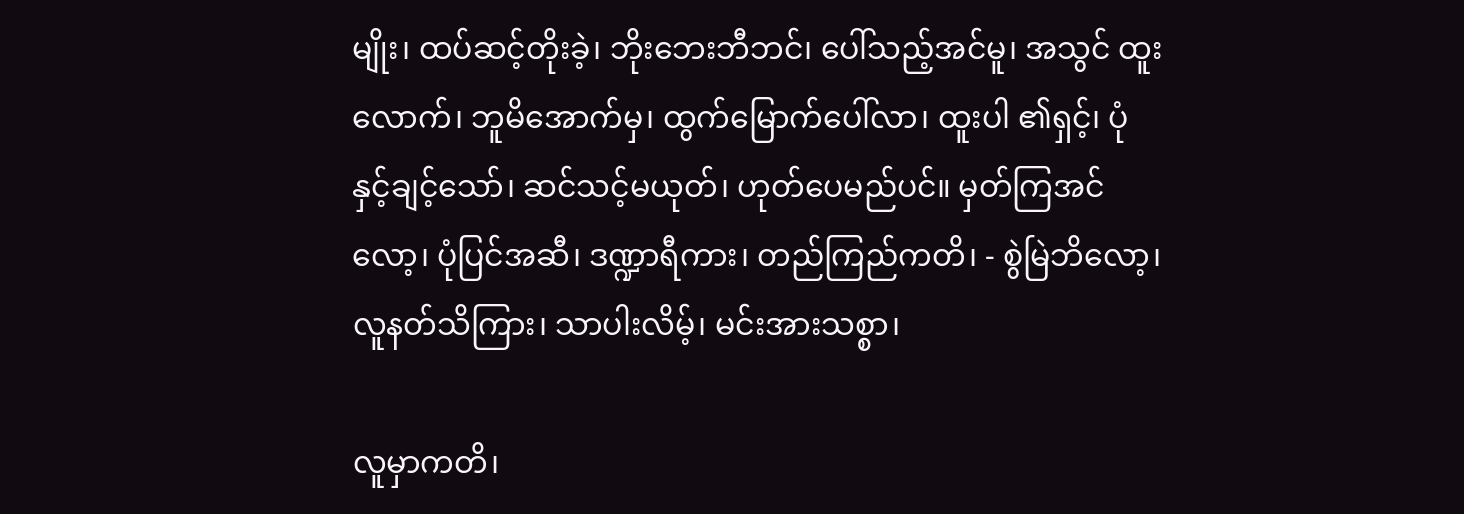မျိုး၊ ထပ်ဆင့်တိုးခဲ့၊ ဘိုးဘေးဘီဘင်၊ ပေါ်သည့်အင်မူ၊ အသွင် ထူးလောက်၊ ဘူမိအောက်မှ၊ ထွက်မြောက်ပေါ်လာ၊ ထူးပါ ၏ရှင့်၊ ပုံနှင့်ချင့်သော်၊ ဆင်သင့်မယုတ်၊ ဟုတ်ပေမည်ပင်။ မှတ်ကြအင်လော့၊ ပုံပြင်အဆီ၊ ဒဏ္ဍာရီကား၊ တည်ကြည်ကတိ၊ - စွဲမြဲဘိလော့၊ လူနတ်သိကြား၊ သာပါးလိမ့်၊ မင်းအားသစ္စာ၊

လူမှာကတိ၊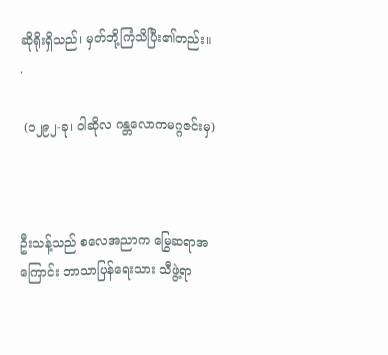ဆိုရိုးရှိသည်၊ မှတ်ဘို့ကြံသိပြီး၏တည်း။ .

 (၁၂၉၂-ခု၊ ဝါဆိုလ ဂန္တလောကမဂ္ဂဇင်းမှ)



ဦးသန့်သည် စလေအညာက မြွေဆရာအကြောင်း ဘာသာပြန်ရေးသား သီဖွဲ့ရာ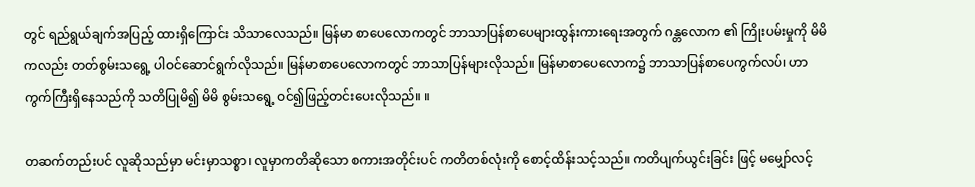တွင် ရည်ရွယ်ချက်အပြည့် ထားရှိကြောင်း သိသာလေသည်။ မြန်မာ စာပေလောကတွင် ဘာသာပြန်စာပေများထွန်းကားရေးအတွက် ဂန္တလောက ၏ ကြိုးပမ်းမှုကို မိမိကလည်း တတ်စွမ်းသရွေ့ ပါဝင်ဆောင်ရွက်လိုသည်။ မြန်မာစာပေလောကတွင် ဘာသာပြန်များလိုသည်။ မြန်မာစာပေလောက၌ ဘာသာပြန်စာပေကွက်လပ်၊ ဟာကွက်ကြီးရှိနေသည်ကို သတိပြုမိ၍ မိမိ စွမ်းသရွေ့ ဝင်၍ဖြည့်တင်းပေးလိုသည်။ ။

တဆက်တည်းပင် လူဆိုသည်မှာ မင်းမှာသစ္စာ၊ လူမှာကတိဆိုသော စကားအတိုင်းပင် ကတိတစ်လုံးကို စောင့်ထိန်းသင့်သည်။ ကတိပျက်ယွင်းခြင်း ဖြင့် မမျှော်လင့်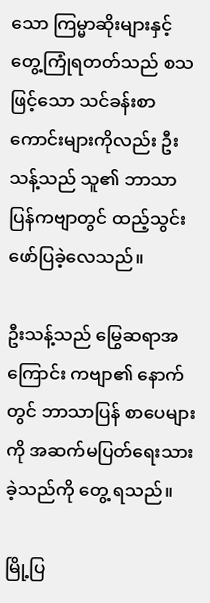သော ကြမ္မာဆိုးများနှင့် တွေ့ကြုံရတတ်သည် စသဖြင့်သော သင်ခန်းစာကောင်းများကိုလည်း ဦးသန့်သည် သူ၏ ဘာသာပြန်ကဗျာတွင် ထည့်သွင်းဖော်ပြခဲ့လေသည်။

ဦးသန့်သည် မြွေဆရာအကြောင်း ကဗျာ၏ နောက်တွင် ဘာသာပြန် စာပေများကို အဆက်မပြတ်ရေးသားခဲ့သည်ကို တွေ့ ရသည်။

မြို့ပြ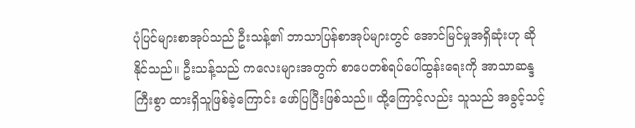ပုံပြင်များစာအုပ်သည် ဦးသန့်၏ ဘာသာပြန်စာအုပ်များတွင် အောင်မြင်မှုအရှိဆုံးဟု ဆိုနိုင်သည်။ ဦးသန့်သည် ကလေးများအတွက် စာပေတစ်ရပ်ပေါ်ထွန်းရေးကို အာသာဆန္ဒကြီးစွာ ထားရှိသူဖြစ်ခဲ့ကြောင်း ဖော်ပြပြီးဖြစ်သည်။ ထို့ကြောင့်လည်း သူသည် အခွင့်သင့်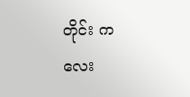တိုင်း ကလေး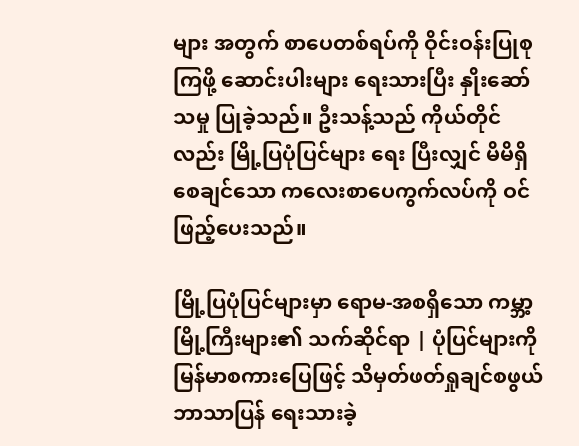များ အတွက် စာပေတစ်ရပ်ကို ဝိုင်းဝန်းပြုစုကြဖို့ ဆောင်းပါးများ ရေးသားပြီး နှိုးဆော်သမှု ပြုခဲ့သည်။ ဦးသန့်သည် ကိုယ်တိုင်လည်း မြို့ပြပုံပြင်များ ရေး ပြီးလျှင် မိမိရှိစေချင်သော ကလေးစာပေကွက်လပ်ကို ဝင်ဖြည့်ပေးသည်။

မြို့ပြပုံပြင်များမှာ ရောမ-အစရှိသော ကမ္ဘာ့မြို့ကြီးများ၏ သက်ဆိုင်ရာ | ပုံပြင်များကို မြန်မာစကားပြေဖြင့် သိမှတ်ဖတ်ရှုချင်စဖွယ် ဘာသာပြန် ရေးသားခဲ့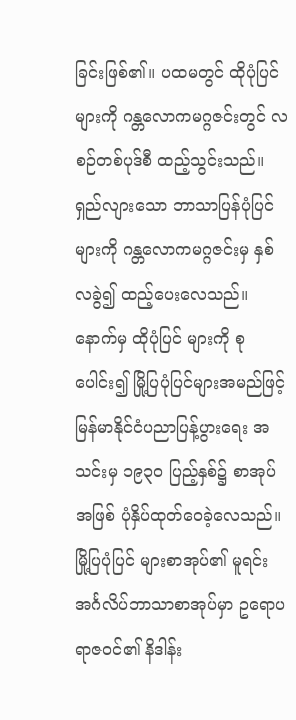ခြင်းဖြစ်၏။ ပထမတွင် ထိုပုံပြင်များကို ဂန္တလောကမဂ္ဂဇင်းတွင် လစဉ်တစ်ပုဒ်စီ ထည့်သွင်းသည်။ ရှည်လျားသော ဘာသာပြန်ပုံပြင်များကို ဂန္တလောကမဂ္ဂဇင်းမှ နှစ်လခွဲ၍ ထည့်ပေးလေသည်။ နောက်မှ ထိုပုံပြင် များကို စုပေါင်း၍ မြို့ပြပုံပြင်များအမည်ဖြင့် မြန်မာနိုင်ငံပညာပြန့်ပွားရေး အသင်းမှ ၁၉၃၀ ပြည့်နှစ်၌ စာအုပ်အဖြစ် ပုံနှိပ်ထုတ်ဝေခဲ့လေသည်။ မြို့ပြပုံပြင် များစာအုပ်၏ မူရင်း အင်္ဂလိပ်ဘာသာစာအုပ်မှာ ဥရောပရာဇဝင်၏ နိဒါန်း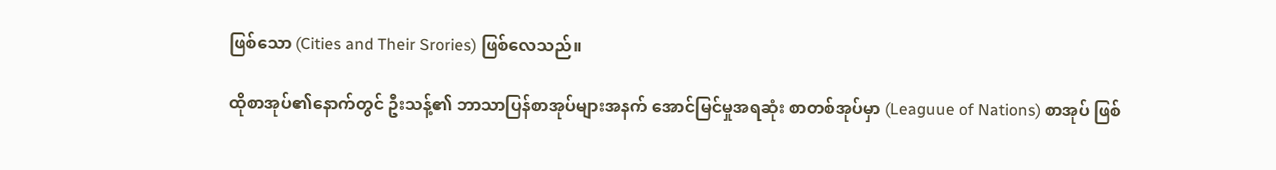ဖြစ်သော (Cities and Their Srories) ဖြစ်လေသည်။

ထိုစာအုပ်၏နောက်တွင် ဦးသန့်၏ ဘာသာပြန်စာအုပ်များအနက် အောင်မြင်မှုအရဆုံး စာတစ်အုပ်မှာ (Leaguue of Nations) စာအုပ် ဖြစ်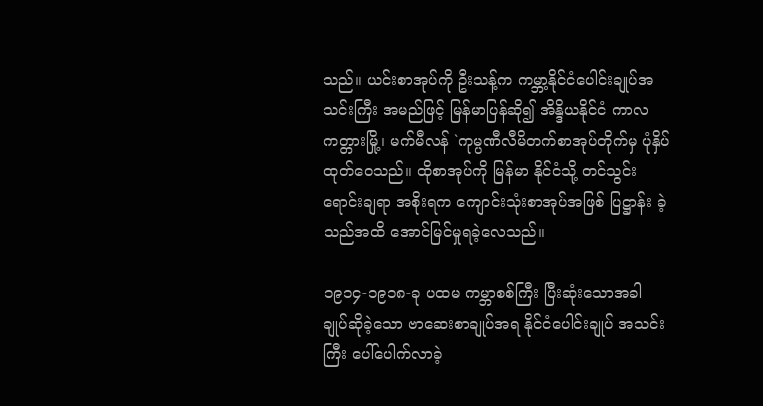သည်။ ယင်းစာအုပ်ကို ဦးသန့်က ကမ္ဘာ့နိုင်ငံပေါင်းချုပ်အသင်းကြီး အမည်ဖြင့် မြန်မာပြန်ဆို၍ အိန္ဒိယနိုင်ငံ ကာလကတ္တားမြို့၊ မက်မီလန် `ကုမ္ပဏီလီမိတက်စာအုပ်တိုက်မှ ပုံနှိပ်ထုတ်ဝေသည်။ ထိုစာအုပ်ကို မြန်မာ နိုင်ငံသို့ တင်သွင်းရောင်းချရာ အစိုးရက ကျောင်းသုံးစာအုပ်အဖြစ် ပြဋ္ဌာန်း ခဲ့သည်အထိ အောင်မြင်မှုရခဲ့လေသည်။

၁၉၁၄-၁၉၁၈-ခု ပထမ ကမ္ဘာစစ်ကြီး ပြီးဆုံးသောအခါ ချုပ်ဆိုခဲ့သော ဗာဆေးစာချုပ်အရ နိုင်ငံပေါင်းချုပ် အသင်းကြီး ပေါ်ပေါက်လာခဲ့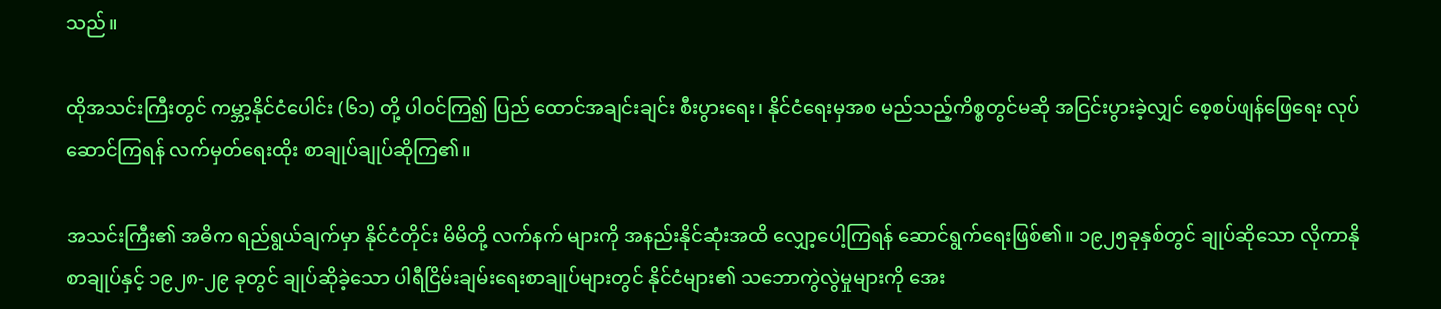သည်။

ထိုအသင်းကြီးတွင် ကမ္ဘာ့နိုင်ငံပေါင်း (၆၁) တို့ ပါဝင်ကြ၍ ပြည် ထောင်အချင်းချင်း စီးပွားရေး၊ နိုင်ငံရေးမှအစ မည်သည့်ကိစ္စတွင်မဆို အငြင်းပွားခဲ့လျှင် စေ့စပ်ဖျန်ဖြေရေး လုပ်ဆောင်ကြရန် လက်မှတ်ရေးထိုး စာချုပ်ချုပ်ဆိုကြ၏။

အသင်းကြီး၏ အဓိက ရည်ရွယ်ချက်မှာ နိုင်ငံတိုင်း မိမိတို့ လက်နက် များကို အနည်းနိုင်ဆုံးအထိ လျှော့ပေါ့ကြရန် ဆောင်ရွက်ရေးဖြစ်၏။ ၁၉၂၅ခုနှစ်တွင် ချုပ်ဆိုသော လိုကာနိုစာချုပ်နှင့် ၁၉၂၈-၂၉ ခုတွင် ချုပ်ဆိုခဲ့သော ပါရီငြိမ်းချမ်းရေးစာချုပ်များတွင် နိုင်ငံများ၏ သဘောကွဲလွဲမှုများကို အေး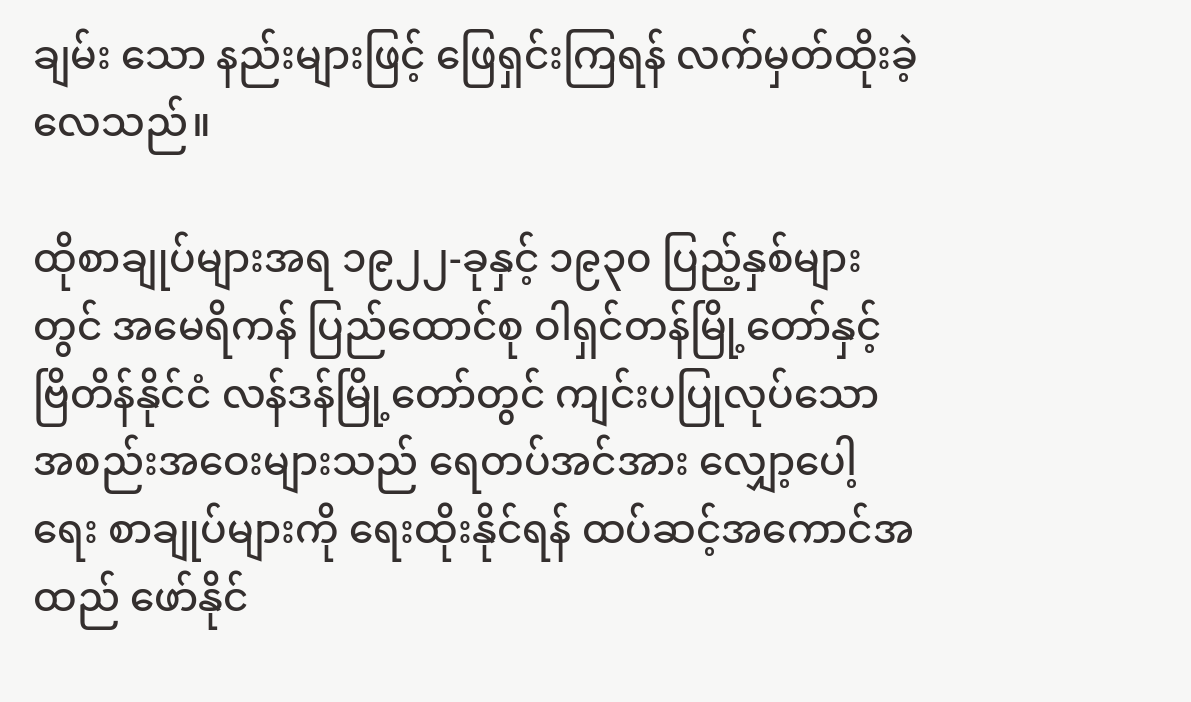ချမ်း သော နည်းများဖြင့် ဖြေရှင်းကြရန် လက်မှတ်ထိုးခဲ့လေသည်။

ထိုစာချုပ်များအရ ၁၉၂၂-ခုနှင့် ၁၉၃၀ ပြည့်နှစ်များတွင် အမေရိကန် ပြည်ထောင်စု ဝါရှင်တန်မြို့တော်နှင့် ဗြိတိန်နိုင်ငံ လန်ဒန်မြို့တော်တွင် ကျင်းပပြုလုပ်သော အစည်းအဝေးများသည် ရေတပ်အင်အား လျှော့ပေါ့ရေး စာချုပ်များကို ရေးထိုးနိုင်ရန် ထပ်ဆင့်အကောင်အထည် ဖော်နိုင်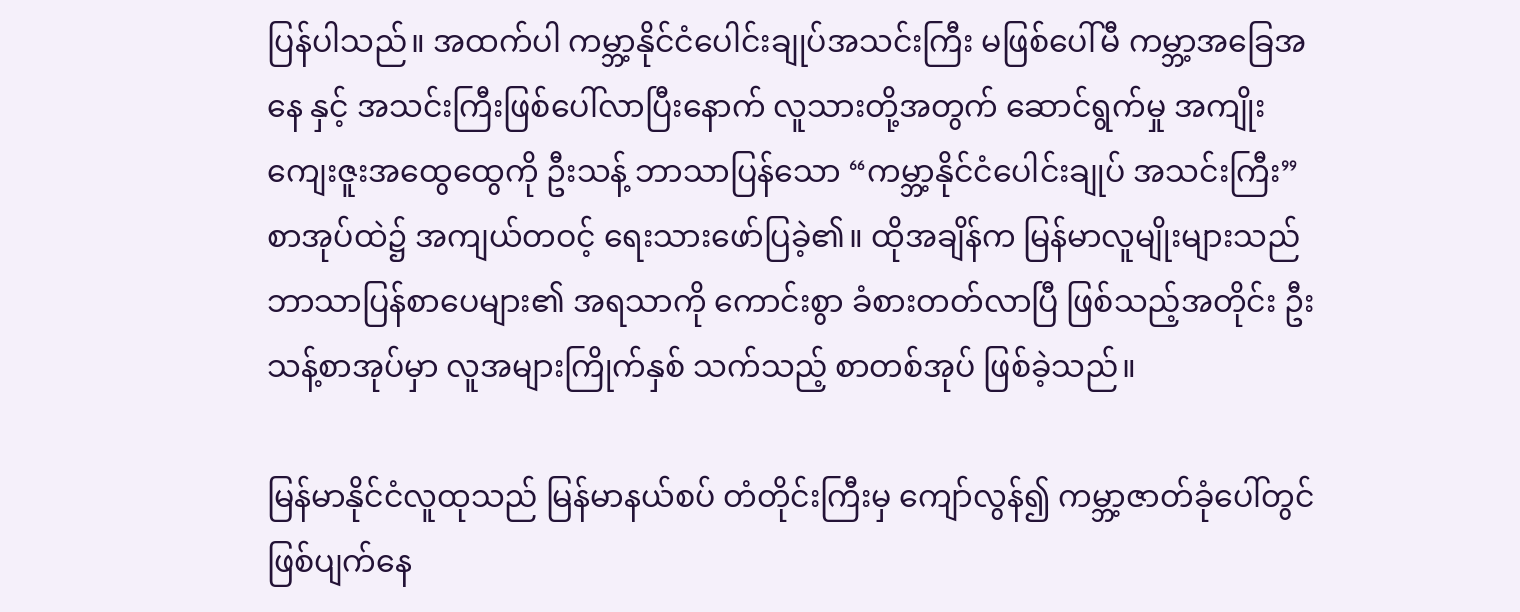ပြန်ပါသည်။ အထက်ပါ ကမ္ဘာ့နိုင်ငံပေါင်းချုပ်အသင်းကြီး မဖြစ်ပေါ်မီ ကမ္ဘာ့အခြေအနေ နှင့် အသင်းကြီးဖြစ်ပေါ်လာပြီးနောက် လူသားတို့အတွက် ဆောင်ရွက်မှု အကျိုးကျေးဇူးအထွေထွေကို ဦးသန့် ဘာသာပြန်သော “ကမ္ဘာ့နိုင်ငံပေါင်းချုပ် အသင်းကြီး” စာအုပ်ထဲ၌ အကျယ်တဝင့် ရေးသားဖော်ပြခဲ့၏။ ထိုအချိန်က မြန်မာလူမျိုးများသည် ဘာသာပြန်စာပေများ၏ အရသာကို ကောင်းစွာ ခံစားတတ်လာပြီ ဖြစ်သည့်အတိုင်း ဦးသန့်စာအုပ်မှာ လူအများကြိုက်နှစ် သက်သည့် စာတစ်အုပ် ဖြစ်ခဲ့သည်။

မြန်မာနိုင်ငံလူထုသည် မြန်မာနယ်စပ် တံတိုင်းကြီးမှ ကျော်လွန်၍ ကမ္ဘာ့ဇာတ်ခုံပေါ်တွင် ဖြစ်ပျက်နေ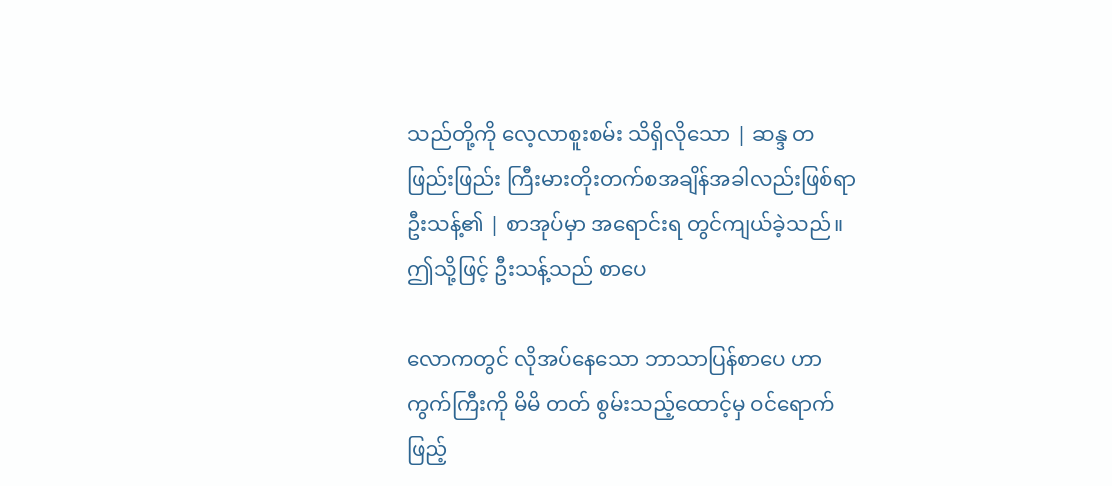သည်တို့ကို လေ့လာစူးစမ်း သိရှိလိုသော | ဆန္ဒ တဖြည်းဖြည်း ကြီးမားတိုးတက်စအချိန်အခါလည်းဖြစ်ရာ ဦးသန့်၏ | စာအုပ်မှာ အရောင်းရ တွင်ကျယ်ခဲ့သည်။ ဤသို့ဖြင့် ဦးသန့်သည် စာပေ

လောကတွင် လိုအပ်နေသော ဘာသာပြန်စာပေ ဟာကွက်ကြီးကို မိမိ တတ် စွမ်းသည့်ထောင့်မှ ဝင်ရောက်ဖြည့်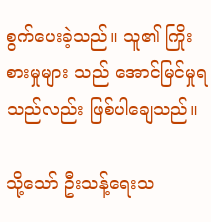စွက်ပေးခဲ့သည်။ သူ၏ ကြိုးစားမှုများ သည် အောင်မြင်မှုရသည်လည်း ဖြစ်ပါချေသည်။

သို့သော် ဦးသန့်ရေးသ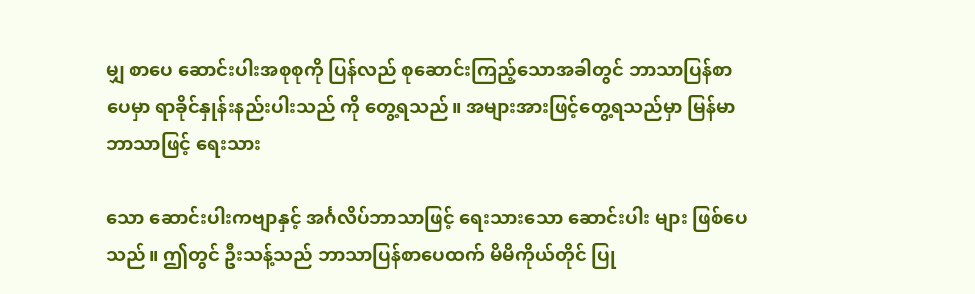မျှ စာပေ ဆောင်းပါးအစုစုကို ပြန်လည် စုဆောင်းကြည့်သောအခါတွင် ဘာသာပြန်စာပေမှာ ရာခိုင်နှုန်းနည်းပါးသည် ကို တွေ့ရသည်။ အများအားဖြင့်တွေ့ရသည်မှာ မြန်မာဘာသာဖြင့် ရေးသား

သော ဆောင်းပါးကဗျာနှင့် အင်္ဂလိပ်ဘာသာဖြင့် ရေးသားသော ဆောင်းပါး များ ဖြစ်ပေသည်။ ဤတွင် ဦးသန့်သည် ဘာသာပြန်စာပေထက် မိမိကိုယ်တိုင် ပြု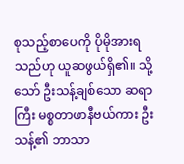စုသည့်စာပေကို ပိုမိုအားရသည်ဟု ယူဆဖွယ်ရှိ၏။ သို့သော် ဦးသန့်ချစ်သော ဆရာကြီး မစ္စတာဖာနီဗယ်ကား ဦးသန့်၏ ဘာသာ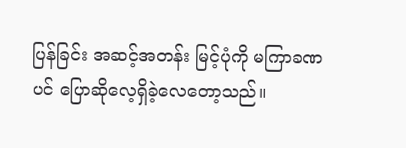ပြန်ခြင်း အဆင့်အတန်း မြင့်ပုံကို မကြာခဏပင် ပြောဆိုလေ့ရှိခဲ့လေတော့သည်။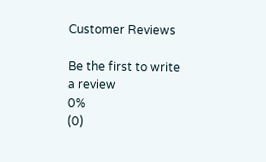Customer Reviews

Be the first to write a review
0%
(0)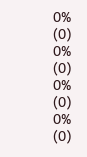0%
(0)
0%
(0)
0%
(0)
0%
(0)